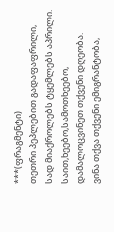***(ფრაგმენტი)
თეთრი პეპლებით გადაფაფრილი,
სად მიაქროლებს ტყემლებს აპრილი.
საით,ხეებო,სამოთხეებო,
დამალოცვინეთ თქვენი დღეობა.
ვინა თქვა თქვენი ემიგრანტობა,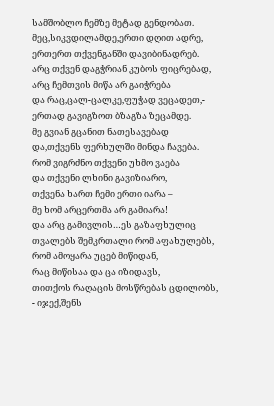სამშობლო ჩემზე მეტად გენდობათ.
მეც,სიკვდილამდე,ერთი დღით ადრე,
ერთერთ თქვენგანში დავიბინადრებ.
არც თქვენ დაგჭრიან კუბოს ფიცრებად,
არც ჩემთვის მიწა არ გაიჭრება
და რაც,ცალ-ცალკე,ფუჭად ვეცადეთ,-
ერთად გავიგზოთ ბზაგზა ზეცამდე.
მე გვიან გცანით ნათესავებად
და,თქვენს ფერხულში მინდა ჩავება.
რომ ვიგრძნო თქვენი უხმო ვაება
და თქვენი ლხინი გავიზიარო,
თქვენა ხართ ჩემი ერთი იარა –
მე ხომ არცერთმა არ გამიარა!
და არც გამივლის…ეს გაზაფხულიც
თვალებს შემკრთალი რომ აფახულებს,
რომ ამოყარა უცებ მიწიდან,
რაც მიწისაა და ცა იზიდავს,
თითქოს რაღაცის მოსწრებას ცდილობს,
- იჯექ,შენს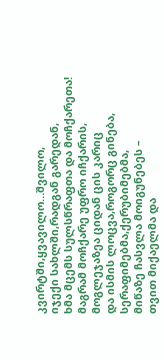კვირტში,ყვავილო…შვილო,
იჯექი სახლში,რადგან გარედან,
ხმა მცემს სულსწრაფთა და მოჩქარეთა!
მაგრამ მოჩქარე უფრო იჩქარის,
მოგლეჯაზეა ციდან ცის კარიც
და ისმის ლოცვა,როგორც გინება,
სერაფიმებმა,ქერუბიმებმა,
მიწაზე ჩასვლა მოიგუნებეს –
თვით მიქაელმა და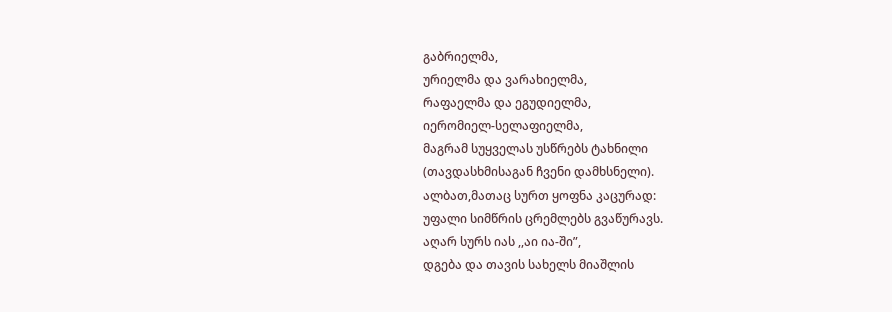გაბრიელმა,
ურიელმა და ვარახიელმა,
რაფაელმა და ეგუდიელმა,
იერომიელ-სელაფიელმა,
მაგრამ სუყველას უსწრებს ტახნილი
(თავდასხმისაგან ჩვენი დამხსნელი).
ალბათ,მათაც სურთ ყოფნა კაცურად:
უფალი სიმწრის ცრემლებს გვაწურავს.
აღარ სურს იას ,,აი ია-ში”,
დგება და თავის სახელს მიაშლის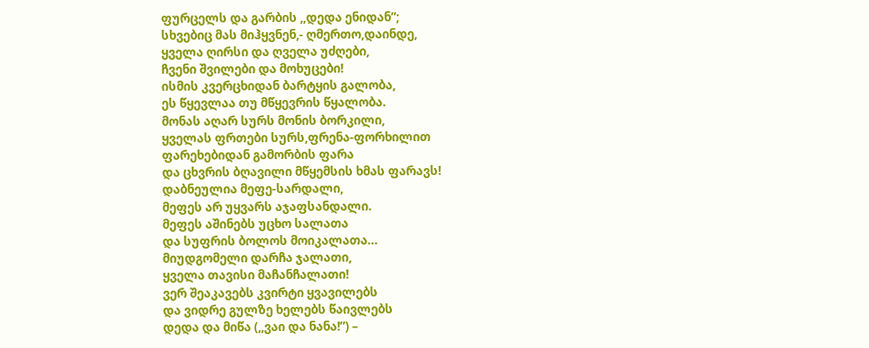ფურცელს და გარბის ,,დედა ენიდან”;
სხვებიც მას მიჰყვნენ,- ღმერთო,დაინდე,
ყველა ღირსი და ღველა უძღები,
ჩვენი შვილები და მოხუცები!
ისმის კვერცხიდან ბარტყის გალობა,
ეს წყევლაა თუ მწყევრის წყალობა.
მონას აღარ სურს მონის ბორკილი,
ყველას ფრთები სურს,ფრენა-ფორხილით
ფარეხებიდან გამორბის ფარა
და ცხვრის ბღავილი მწყემსის ხმას ფარავს!
დაბნეულია მეფე-სარდალი,
მეფეს არ უყვარს აჯაფსანდალი.
მეფეს აშინებს უცხო სალათა
და სუფრის ბოლოს მოიკალათა…
მიუდგომელი დარჩა ჯალათი,
ყველა თავისი მაჩანჩალათი!
ვერ შეაკავებს კვირტი ყვავილებს
და ვიდრე გულზე ხელებს წაივლებს
დედა და მიწა (,,ვაი და ნანა!”) –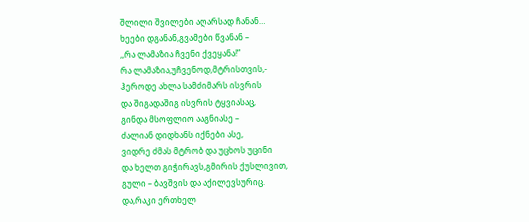შლილი შვილები აღარსად ჩანან…
ხეები დგანან,გვამები წვანან –
,,რა ლამაზია ჩვენი ქვეყანა!”
რა ლამაზია,უჩვენოდ,მტრისთვის,-
ჰეროდე ახლა სამძიმარს ისვრის
და შიგადაშიგ ისვრის ტყვიასაც,
გინდა მსოფლიო ააგნიასე –
ძალიან დიდხანს იქნები ასე,
ვიდრე ძმას მტრობ და უცხოს უცინი
და ხელთ გიჭირავს,გმირის ქუსლივით,
გული – ბავშვის და აქილევსურიც.
და,რაკი ერთხელ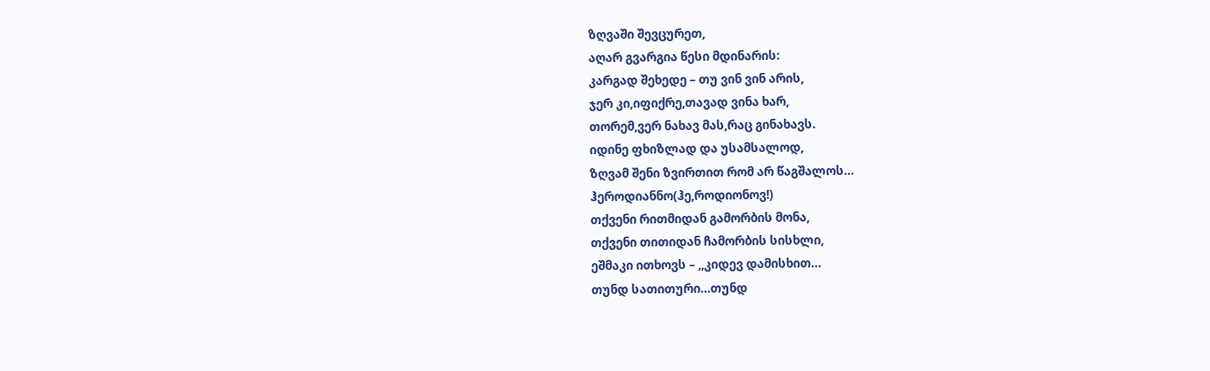ზღვაში შევცურეთ,
აღარ გვარგია წესი მდინარის:
კარგად შეხედე – თუ ვინ ვინ არის,
ჯერ კი,იფიქრე,თავად ვინა ხარ,
თორემ,ვერ ნახავ მას,რაც გინახავს.
იდინე ფხიზლად და უსამსალოდ,
ზღვამ შენი ზვირთით რომ არ წაგშალოს…
ჰეროდიანნო(ჰე,როდიონოვ!)
თქვენი რითმიდან გამორბის მონა,
თქვენი თითიდან ჩამორბის სისხლი,
ეშმაკი ითხოვს – ,,კიდევ დამისხით…
თუნდ სათითური…თუნდ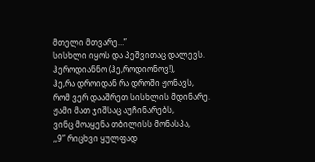მთელი მთვარე…”
სისხლი იყოს და პეშვითაც დალევს.
ჰეროდიანნო (ჰე,როდიონოვ!),
ჰე,რა დროიდან რა დროში ჟონავს,
რომ ვერ დააშრეთ სისხლის მდინარე.
ჟამი მათ ჯიშსაც აუჩინარებს,
ვინც მოაყენა თბილისს მონასპა,
,,9” რიცხვი ყულფად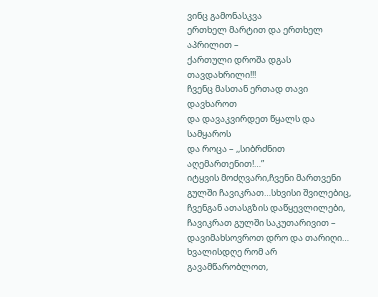ვინც გამონასკვა
ერთხელ მარტით და ერთხელ აპრილით –
ქართული დროშა დგას თავდახრილი!!!
ჩვენც მასთან ერთად თავი დავხაროთ
და დავაკვირდეთ წყალს და სამყაროს
და როცა – ,,სიბრძნით აღემართენით!…”
იტყვის მოძღვარი,ჩვენი მართვენი
გულში ჩავიკრათ…სხვისი შვილებიც,
ჩვენგან ათასგზის დაწყევლილები,
ჩავიკრათ გულში საკუთარივით –
დავიმახსოვროთ დრო და თარიღი…
ხვალისდღე რომ არ გავამწარობლოთ,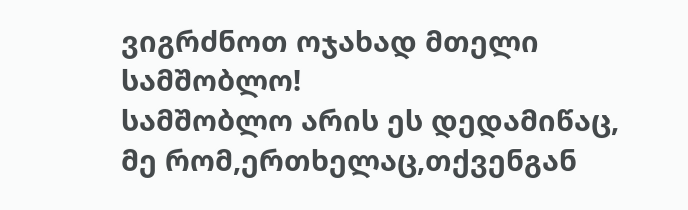ვიგრძნოთ ოჯახად მთელი სამშობლო!
სამშობლო არის ეს დედამიწაც,
მე რომ,ერთხელაც,თქვენგან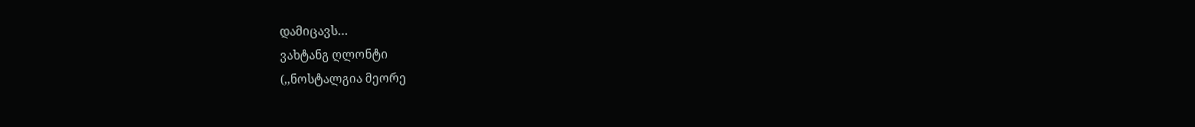დამიცავს…
ვახტანგ ღლონტი
(,,ნოსტალგია მეორე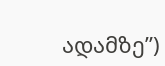ადამზე”)